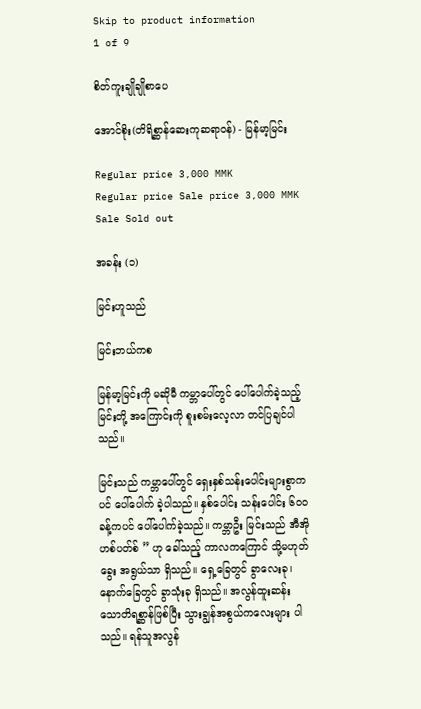Skip to product information
1 of 9

စိတ်ကူးချိုချိုစာပေ

အောင်စိုး(တိရိစ္ဆာန်ဆေးကုဆရာဝန်) - မြန်မာ့မြင်း

Regular price 3,000 MMK
Regular price Sale price 3,000 MMK
Sale Sold out

အခန်း (၁)

မြင်းဟူသည်

မြင်းဘယ်ကစ

မြန်မာ့မြင်းကို မဆိုမီ ကမ္ဘာပေါ်တွင် ပေါ်ပေါက်ခဲ့သည့် မြင်းတို့ အကြောင်းကို စူးစမ်းလေ့လာ တင်ပြချင်ပါသည်။

မြင်းသည် ကမ္ဘာပေါ်တွင် ရှေးနှစ်သန်းပေါင်းများစွာကပင် ပေါ်ပေါက် ခဲ့ပါသည်။ နှစ်ပေါင်း သန်းပေါင်း ၆ဝဝ ခန့်ကပင် ပေါ်ပေါက်ခဲ့သည်။ ကမ္ဘာဦး မြင်းသည် အီအိုဟစ်ပတ်စ် ” ဟု ခေါ်သည့် ကာလကကြောင် သို့မဟုတ် ခွေး အရွယ်သာ ရှိသည်။ ရှေ့ခြေတွင် ခွာလေးခု၊ နောက်ခြေတွင် ခွာသုံးခု ရှိသည်။ အလွန်ထူးဆန်းသောတိရစ္ဆာန်ဖြစ်ပြီး သွားချွန်အစွယ်ကလေးများ ပါသည်။ ရန်သူအလွန်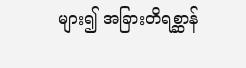များ၍ အခြားတိရစ္ဆာန်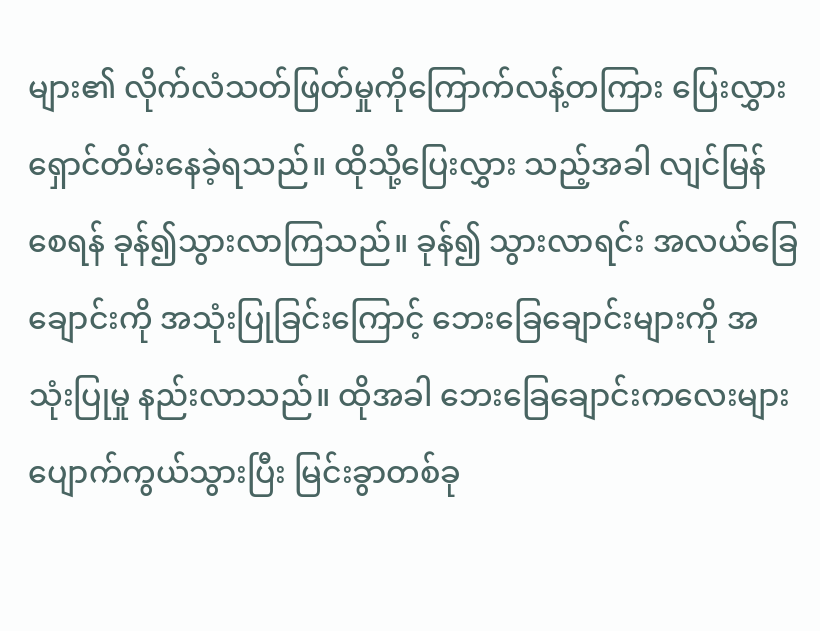များ၏ လိုက်လံသတ်ဖြတ်မှုကိုကြောက်လန့်တကြား ပြေးလွှား ရှောင်တိမ်းနေခဲ့ရသည်။ ထိုသို့ပြေးလွှား သည့်အခါ လျင်မြန်စေရန် ခုန်၍သွားလာကြသည်။ ခုန်၍ သွားလာရင်း အလယ်ခြေချောင်းကို အသုံးပြုခြင်းကြောင့် ဘေးခြေချောင်းများကို အသုံးပြုမှု နည်းလာသည်။ ထိုအခါ ဘေးခြေချောင်းကလေးများ ပျောက်ကွယ်သွားပြီး မြင်းခွာတစ်ခု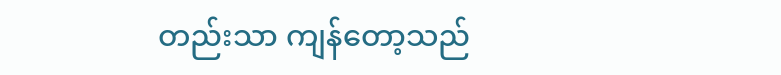တည်းသာ ကျန်တော့သည်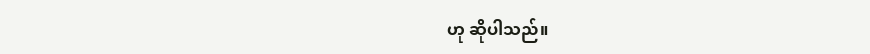ဟု ဆိုပါသည်။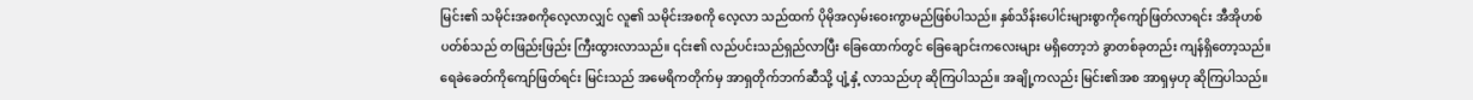မြင်း၏ သမိုင်းအစကိုလေ့လာလျှင် လူ၏ သမိုင်းအစကို လေ့လာ သည်ထက် ပိုမိုအလှမ်းဝေးကွာမည်ဖြစ်ပါသည်။ နှစ်သိန်းပေါင်းများစွာကိုကျော်ဖြတ်လာရင်း အီအိုဟစ်ပတ်စ်သည် တဖြည်းဖြည်း ကြီးထွားလာသည်။ ၎င်း၏ လည်ပင်းသည်ရှည်လာပြီး ခြေထောက်တွင် ခြေချောင်းကလေးများ မရှိတော့ဘဲ ခွာတစ်ခုတည်း ကျန်ရှိတော့သည်။ ရေခဲခေတ်ကိုကျော်ဖြတ်ရင်း မြင်းသည် အမေရိကတိုက်မှ အာရှတိုက်ဘက်ဆီသို့ ပျံ့နှံ့ လာသည်ဟု ဆိုကြပါသည်။ အချို့ကလည်း မြင်း၏အစ အာရှမှဟု ဆိုကြပါသည်။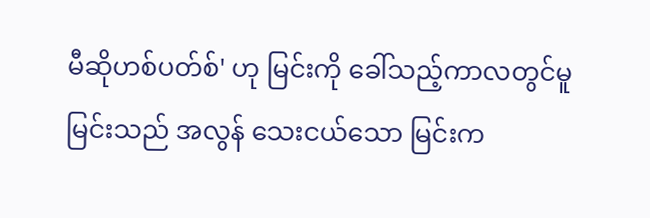မီဆိုဟစ်ပတ်စ်' ဟု မြင်းကို ခေါ်သည့်ကာလတွင်မူ မြင်းသည် အလွန် သေးငယ်သော မြင်းက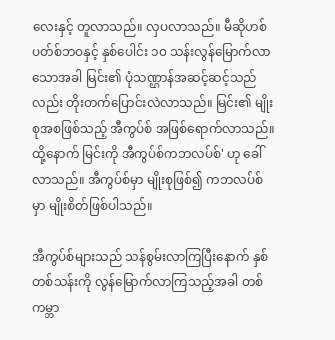လေးနှင့် တူလာသည်။ လှပလာသည်။ မီဆိုဟစ် ပတ်စ်ဘဝနှင့် နှစ်ပေါင်း ၁၀ သန်းလွန်မြောက်လာသောအခါ မြင်း၏ ပုံသဏ္ဌာန်အဆင့်ဆင့်သည်လည်း တိုးတက်ပြောင်းလဲလာသည်။ မြင်း၏ မျိုးစုအစဖြစ်သည့် အီကွပ်စ် အဖြစ်ရောက်လာသည်။ ထို့နောက် မြင်းကို အီကွပ်စ်ကဘလပ်စ်' ဟု ခေါ်လာသည်။ အီကွပ်စ်မှာ မျိုးစုဖြစ်၍ ကဘလပ်စ် မှာ မျိုးစိတ်ဖြစ်ပါသည်။

အီကွပ်စ်များသည် သန်စွမ်းလာကြပြီးနောက် နှစ်တစ်သန်းကို လွန်မြောက်လာကြသည့်အခါ တစ်ကမ္ဘာ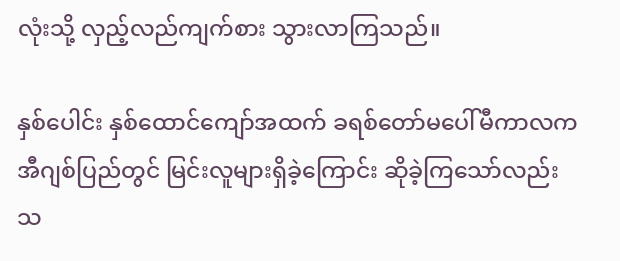လုံးသို့ လှည့်လည်ကျက်စား သွားလာကြသည်။

နှစ်ပေါင်း နှစ်ထောင်ကျော်အထက် ခရစ်တော်မပေါ်မီကာလက အီဂျစ်ပြည်တွင် မြင်းလူများရှိခဲ့ကြောင်း ဆိုခဲ့ကြသော်လည်း သ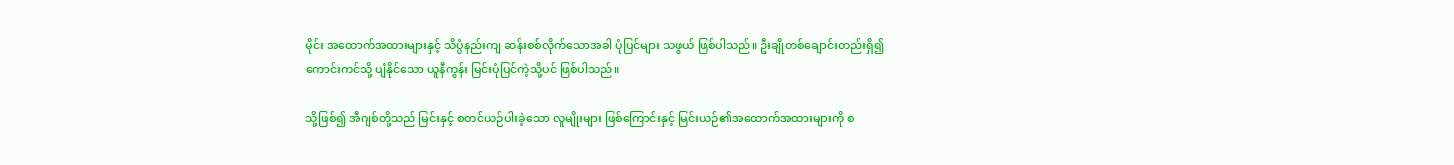မိုင်း အထောက်အထားများနှင့် သိပ္ပံနည်းကျ ဆန်းစစ်လိုက်သောအခါ ပုံပြင်များ သဖွယ် ဖြစ်ပါသည်။ ဦးချိုတစ်ချောင်းတည်းရှိ၍ ကောင်းကင်သို့ ပျံနိုင်သော ယူနီကွန်း မြင်းပုံပြင်ကဲ့သို့ပင် ဖြစ်ပါသည်။

သို့ဖြစ်၍ အီဂျစ်တို့သည် မြင်းနှင့် စတင်ယဉ်ပါးခဲ့သော လူမျိုးများ ဖြစ်ကြောင်းနှင့် မြင်းယဉ်၏အထောက်အထားများကို စ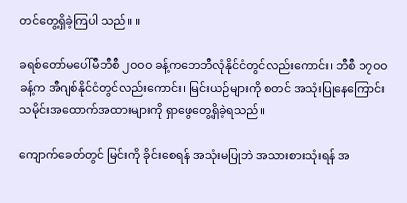တင်တွေ့ရှိခဲ့ကြပါ သည်။ ။

ခရစ်တော်မပေါ်မီဘီစီ ၂ဝဝဝ ခန့်ကဘေဘီလုံနိုင်ငံတွင်လည်းကောင်း၊ ဘီစီ ၁၇ဝဝ ခန့်က အီဂျစ်နိုင်ငံတွင်လည်းကောင်း၊ မြင်းယဉ်များကို စတင် အသုံးပြုနေကြောင်း သမိုင်းအထောက်အထားများကို ရှာဖွေတွေ့ရှိခဲ့ရသည်။

ကျောက်ခေတ်တွင် မြင်းကို ခိုင်းစေရန် အသုံးမပြုဘဲ အသားစားသုံးရန် အ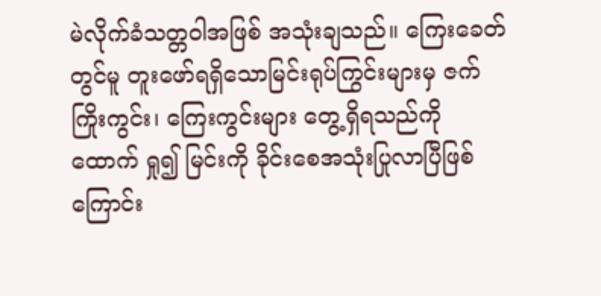မဲလိုက်ခံသတ္တဝါအဖြစ် အသုံးချသည်။ ကြေးခေတ်တွင်မူ တူးဖော်ရရှိသောမြင်းရုပ်ကြွင်းများမှ ဇက်ကြိုးကွင်း၊ ကြေးကွင်းများ တွေ့ရှိရသည်ကို ထောက် ရှု၍ မြင်းကို ခိုင်းစေအသုံးပြုလာပြီဖြစ်ကြောင်း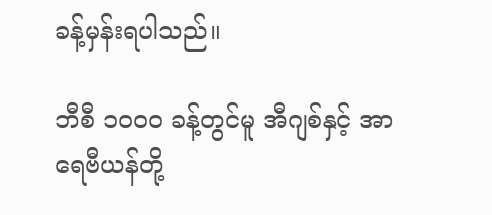ခန့်မှန်းရပါသည်။

ဘီစီ ၁၀၀၀ ခန့်တွင်မူ အီဂျစ်နှင့် အာရေဗီယန်တို့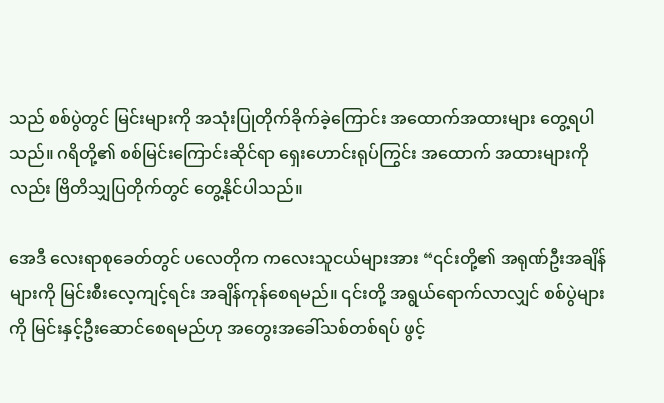သည် စစ်ပွဲတွင် မြင်းများကို အသုံးပြုတိုက်ခိုက်ခဲ့ကြောင်း အထောက်အထားများ တွေ့ရပါ သည်။ ဂရိတို့၏ စစ်မြင်းကြောင်းဆိုင်ရာ ရှေးဟောင်းရုပ်ကြွင်း အထောက် အထားများကိုလည်း ဗြိတိသျှပြတိုက်တွင် တွေ့နိုင်ပါသည်။

အေဒီ လေးရာစုခေတ်တွင် ပလေတိုက ကလေးသူငယ်များအား “၎င်းတို့၏ အရုဏ်ဦးအချိန်များကို မြင်းစီးလေ့ကျင့်ရင်း အချိန်ကုန်စေရမည်။ ၎င်းတို့ အရွယ်ရောက်လာလျှင် စစ်ပွဲများကို မြင်းနှင့်ဦးဆောင်စေရမည်ဟု အတွေးအခေါ်သစ်တစ်ရပ် ဖွင့်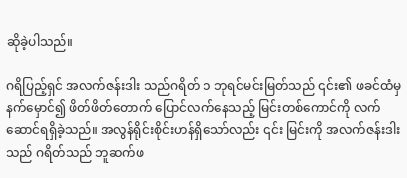ဆိုခဲ့ပါသည်။

ဂရိပြည့်ရှင် အလက်ဇန်းဒါး သည်ဂရိတ် ၁ ဘုရင်မင်းမြတ်သည် ၎င်း၏ ဖခင်ထံမှ နက်မှောင်၍ ဖိတ်ဖိတ်တောက် ပြောင်လက်နေသည့် မြင်းတစ်ကောင်ကို လက်ဆောင်ရရှိခဲ့သည်။ အလွန်ရိုင်းစိုင်းဟန်ရှိသော်လည်း ၎င်း မြင်းကို အလက်ဇန်းဒါးသည် ဂရိတ်သည် ဘူဆက်ဖ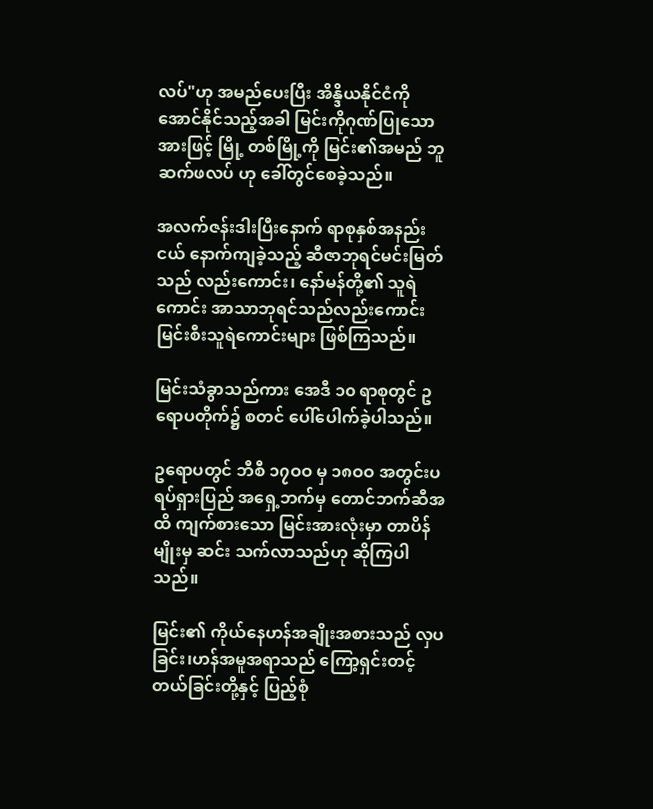လပ်"ဟု အမည်ပေးပြီး အိန္ဒိယနိုင်ငံကို အောင်နိုင်သည့်အခါ မြင်းကိုဂုဏ်ပြုသောအားဖြင့် မြို့ တစ်မြို့ကို မြင်း၏အမည် ဘူဆက်ဖလပ် ဟု ခေါ်တွင်စေခဲ့သည်။

အလက်ဇန်းဒါးပြီးနောက် ရာစုနှစ်အနည်းငယ် နောက်ကျခဲ့သည့် ဆီဇာဘုရင်မင်းမြတ်သည် လည်းကောင်း၊ နော်မန်တို့၏ သူရဲကောင်း အာသာဘုရင်သည်လည်းကောင်း မြင်းစီးသူရဲကောင်းများ ဖြစ်ကြသည်။

မြင်းသံခွာသည်ကား အေဒီ ၁၀ ရာစုတွင် ဥရောပတိုက်၌ စတင် ပေါ်ပေါက်ခဲ့ပါသည်။

ဥရောပတွင် ဘီစီ ၁၇ဝဝ မှ ၁၈ဝဝ အတွင်းပရပ်ရှားပြည် အရှေ့ဘက်မှ တောင်ဘက်ဆီအထိ ကျက်စားသော မြင်းအားလုံးမှာ တာပိန်မျိုးမှ ဆင်း သက်လာသည်ဟု ဆိုကြပါသည်။

မြင်း၏ ကိုယ်နေဟန်အချိုးအစားသည် လှပခြင်း၊ဟန်အမူအရာသည် ကြော့ရှင်းတင့်တယ်ခြင်းတို့နှင့် ပြည့်စုံ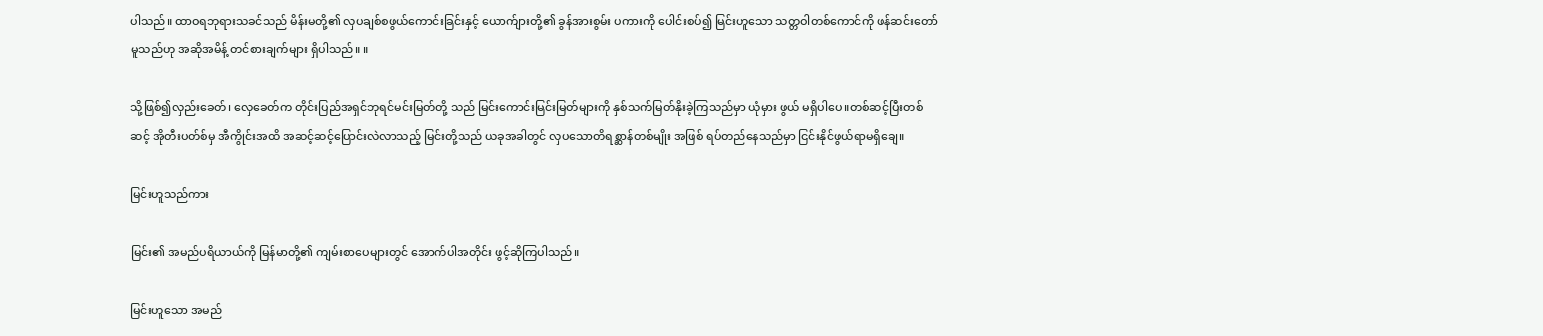ပါသည်။ ထာဝရဘုရားသခင်သည် မိန်းမတို့၏ လှပချစ်စဖွယ်ကောင်းခြင်းနှင့် ယောက်ျားတို့၏ ခွန်အားစွမ်း ပကားကို ပေါင်းစပ်၍ မြင်းဟူသော သတ္တဝါတစ်ကောင်ကို ဖန်ဆင်းတော်မူသည်ဟု အဆိုအမိန့် တင်စားချက်များ ရှိပါသည်။ ။

သို့ဖြစ်၍လှည်းခေတ်၊ လှေခေတ်က တိုင်းပြည်အရှင်ဘုရင်မင်းမြတ်တို့ သည် မြင်းကောင်းမြင်းမြတ်များကို နှစ်သက်မြတ်နိုးခဲ့ကြသည်မှာ ယုံမှား ဖွယ် မရှိပါပေ။တစ်ဆင့်ပြီးတစ်ဆင့် အိုတီးပတ်စ်မှ အီကွိုင်းအထိ အဆင့်ဆင့်ပြောင်းလဲလာသည့် မြင်းတို့သည် ယခုအခါတွင် လှပသောတိရစ္ဆာန်တစ်မျိုး အဖြစ် ရပ်တည်နေသည်မှာ ငြင်းနိုင်ဖွယ်ရာမရှိချေ။

မြင်းဟူသည်ကား

မြင်း၏ အမည်ပရိယာယ်ကို မြန်မာတို့၏ ကျမ်းစာပေများတွင် အောက်ပါအတိုင်း ဖွင့်ဆိုကြပါသည်။

မြင်းဟူသော အမည်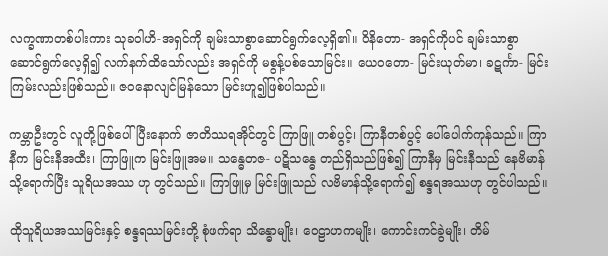လက္ခဏာတစ်ပါးကား သုခဝါဟိ-အရှင်ကို ချမ်းသာစွာဆောင်ရွက်လေ့ရှိ၏။ ဝိနိတော- အရှင်ကိုပင် ချမ်းသာစွာ ဆောင်ရွက်လေ့ရှိ၍ လက်နက်ထိသော်လည်း အရှင်ကို မစွန့်ပစ်သောမြင်း။ ယေဝတော- မြင်းယုတ်မာ၊ ခဋင်္ကာ- မြင်းကြမ်းလည်းဖြစ်သည်။ ဇဝနောလျင်မြန်သော မြင်းဟူ၍ဖြစ်ပါသည်။

ကမ္ဘာဦးတွင် လူတို့ဖြစ်ပေါ်ပြီးနောက် ဇာတိဿရအိုင်တွင် ကြာဖြူ တစ်ပွင့်၊ ကြာနီတစ်ပွင့် ပေါ်ပေါက်ကုန်သည်။ ကြာနီက မြင်းနီအထီး၊ ကြာဖြူက မြင်းဖြူအမ။ သန္ဓေတဇ- ပဋိသန္ဓေ တည်ရှိသည်ဖြစ်၍ ကြာနီမှ မြင်းနီသည် နေဗိမာန်သို့ရောက်ပြီး သူရိယအဿ ဟု တွင်သည်။ ကြာဖြူမှ မြင်းဖြူသည် လဗိမာန်သို့ရောက်၍ စန္ဒရအဿဟု တွင်ပါသည်။

ထိုသူရိယအဿမြင်းနှင့် စန္ဒရဿမြင်းတို့ စုံဖက်ရာ သိန္ဓောမျိုး၊ ဝေဠာဟကမျိုး၊ ကောင်းကင်ခွဲမျိုး၊ တိမ်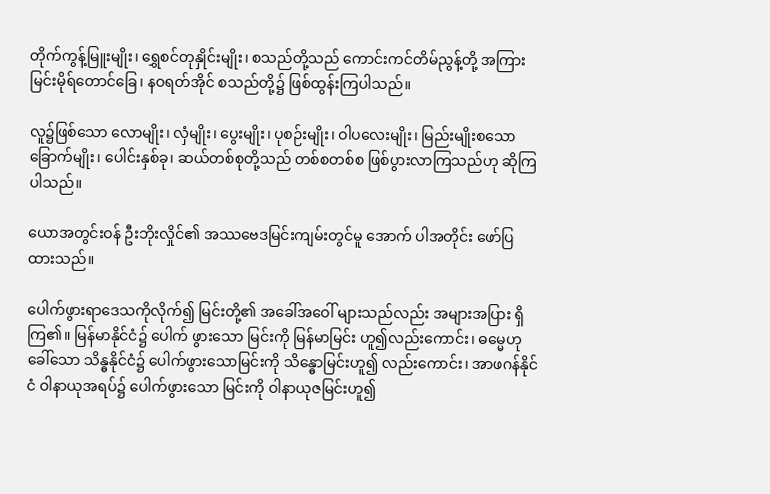တိုက်ကွန့်မြူးမျိုး၊ ရွှေစင်တုနှိုင်းမျိုး၊ စသည်တို့သည် ကောင်းကင်တိမ်ညွန့်တို့ အကြား မြင်းမိုရ်တောင်ခြေ၊ နဝရတ်အိုင် စသည်တို့၌ ဖြစ်ထွန်းကြပါသည်။

လူ၌ဖြစ်သော လောမျိုး၊ လှံမျိုး၊ ပွေးမျိုး၊ ပုစဉ်းမျိုး၊ ဝါပလေးမျိုး၊ မြည်းမျိုးစသော ခြောက်မျိုး၊ ပေါင်းနှစ်ခု၊ ဆယ်တစ်စုတို့သည် တစ်စတစ်စ ဖြစ်ပွားလာကြသည်ဟု ဆိုကြပါသည်။

ယောအတွင်းဝန် ဦးဘိုးလှိုင်၏ အဿဗေဒမြင်းကျမ်းတွင်မူ အောက် ပါအတိုင်း ဖော်ပြထားသည်။

ပေါက်ဖွားရာဒေသကိုလိုက်၍ မြင်းတို့၏ အခေါ်အဝေါ် များသည်လည်း အများအပြား ရှိကြ၏။ မြန်မာနိုင်ငံ၌ ပေါက် ဖွားသော မြင်းကို မြန်မာမြင်း ဟူ၍လည်းကောင်း၊ ဓမ္မေဟုခေါ်သော သိန္ဓနိုင်ငံ၌ ပေါက်ဖွားသောမြင်းကို သိန္ဓောမြင်းဟူ၍ လည်းကောင်း၊ အာဖဂန်နိုင်ငံ ဝါနာယုအရပ်၌ ပေါက်ဖွားသော မြင်းကို ဝါနာယုဇမြင်းဟူ၍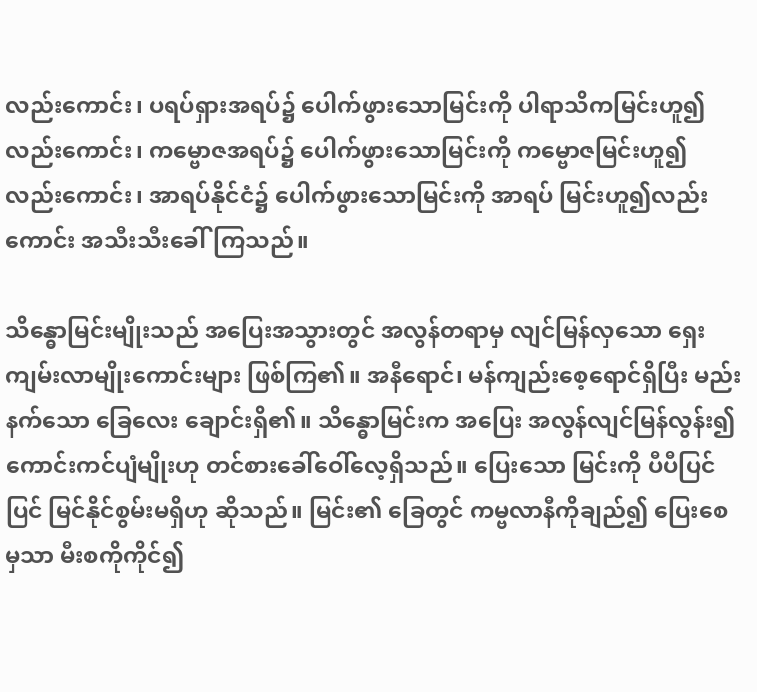လည်းကောင်း၊ ပရပ်ရှားအရပ်၌ ပေါက်ဖွားသောမြင်းကို ပါရာသိကမြင်းဟူ၍ လည်းကောင်း၊ ကမ္ဗောဇအရပ်၌ ပေါက်ဖွားသောမြင်းကို ကမ္ဗောဇမြင်းဟူ၍ လည်းကောင်း၊ အာရပ်နိုင်ငံ၌ ပေါက်ဖွားသောမြင်းကို အာရပ် မြင်းဟူ၍လည်းကောင်း အသီးသီးခေါ်ကြသည်။

သိန္ဓောမြင်းမျိုးသည် အပြေးအသွားတွင် အလွန်တရာမှ လျင်မြန်လှသော ရှေးကျမ်းလာမျိုးကောင်းများ ဖြစ်ကြ၏။ အနီရောင်၊ မန်ကျည်းစေ့ရောင်ရှိပြီး မည်းနက်သော ခြေလေး ချောင်းရှိ၏။ သိန္ဓောမြင်းက အပြေး အလွန်လျင်မြန်လွန်း၍ ကောင်းကင်ပျံမျိုးဟု တင်စားခေါ်ဝေါ်လေ့ရှိသည်။ ပြေးသော မြင်းကို ပီပီပြင်ပြင် မြင်နိုင်စွမ်းမရှိဟု ဆိုသည်။ မြင်း၏ ခြေတွင် ကမ္ဗလာနီကိုချည်၍ ပြေးစေမှသာ မီးစကိုကိုင်၍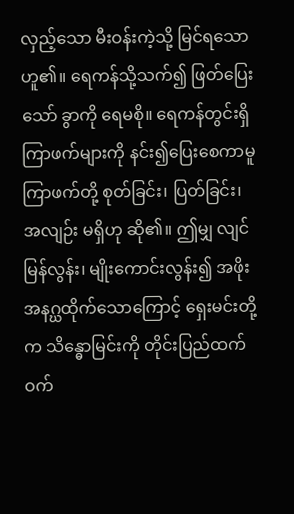လှည့်သော မီးဝန်းကဲ့သို့ မြင်ရသောဟူ၏။ ရေကန်သို့သက်၍ ဖြတ်ပြေးသော် ခွာကို ရေမစို။ ရေကန်တွင်းရှိ ကြာဖက်များကို နင်း၍ပြေးစေကာမူ ကြာဖက်တို့ စုတ်ခြင်း၊ ပြတ်ခြင်း၊ အလျဉ်း မရှိဟု ဆို၏။ ဤမျှ လျင်မြန်လွန်း၊ မျိုးကောင်းလွန်း၍ အဖိုး အနဂ္ဃထိုက်သောကြောင့် ရှေးမင်းတို့က သိန္ဓောမြင်းကို တိုင်းပြည်ထက်ဝက်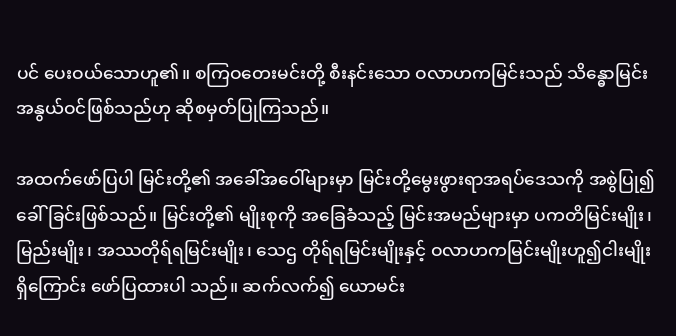ပင် ပေးဝယ်သောဟူ၏။ စကြဝတေးမင်းတို့ စီးနင်းသော ဝလာဟကမြင်းသည် သိန္ဓောမြင်းအနွယ်ဝင်ဖြစ်သည်ဟု ဆိုစမှတ်ပြုကြသည်။

အထက်ဖော်ပြပါ မြင်းတို့၏ အခေါ်အဝေါ်များမှာ မြင်းတို့မွေးဖွားရာအရပ်ဒေသကို အစွဲပြု၍ ခေါ်ခြင်းဖြစ်သည်။ မြင်းတို့၏ မျိုးစုကို အခြေခံသည့် မြင်းအမည်များမှာ ပကတိမြင်းမျိုး၊ မြည်းမျိုး၊ အဿတိုရ်ရမြင်းမျိုး၊ သေဌ တိုရ်ရမြင်းမျိုးနှင့် ဝလာဟကမြင်းမျိုးဟူ၍ငါးမျိုးရှိကြောင်း ဖော်ပြထားပါ သည်။ ဆက်လက်၍ ယောမင်း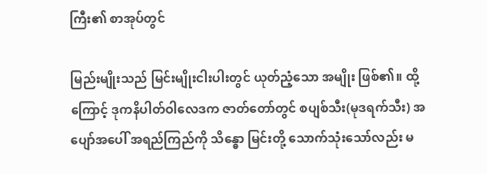ကြီး၏ စာအုပ်တွင်

မြည်းမျိုးသည် မြင်းမျိုးငါးပါးတွင် ယုတ်ညံ့သော အမျိုး ဖြစ်၏။ ထို့ကြောင့် ဒုကနိပါတ်ဝါလေဒက ဇာတ်တော်တွင် စပျစ်သီး(မုဒရက်သီး) အပျော်အပေါ် အရည်ကြည်ကို သိန္ဓော မြင်းတို့ သောက်သုံးသော်လည်း မ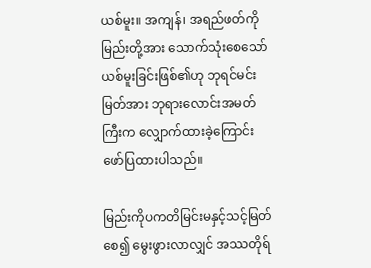ယစ်မူး။ အကျန်၊ အရည်ဖတ်ကို မြည်းတို့အား သောက်သုံးစေသော် ယစ်မူးခြင်းဖြစ်၏ဟု ဘုရင်မင်းမြတ်အား ဘုရားလောင်းအမတ်ကြီးက လျှောက်ထားခဲ့ကြောင်း ဖော်ပြထားပါသည်။

မြည်းကိုပကတိမြင်းမနှင့်သင့်မြတ်စေ၍ မွေးဖွားလာလျှင် အဿတိုရ်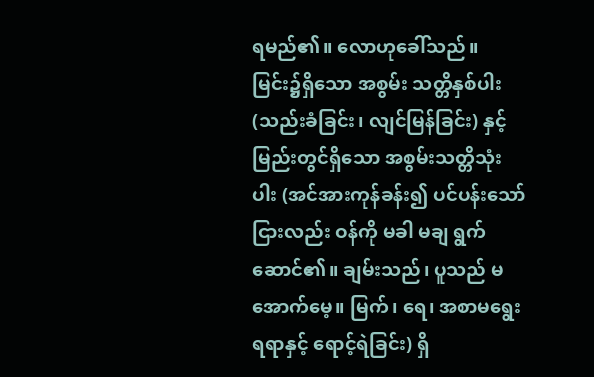ရမည်၏။ လောဟုခေါ်သည်။ မြင်း၌ရှိသော အစွမ်း သတ္တိနှစ်ပါး (သည်းခံခြင်း၊ လျင်မြန်ခြင်း) နှင့် မြည်းတွင်ရှိသော အစွမ်းသတ္တိသုံးပါး (အင်အားကုန်ခန်း၍ ပင်ပန်းသော် ငြားလည်း ဝန်ကို မခါ မချ ရွက်ဆောင်၏။ ချမ်းသည်၊ ပူသည် မအောက်မေ့။ မြက်၊ ရေ၊ အစာမရွေး ရရာနှင့် ရောင့်ရဲခြင်း) ရှိ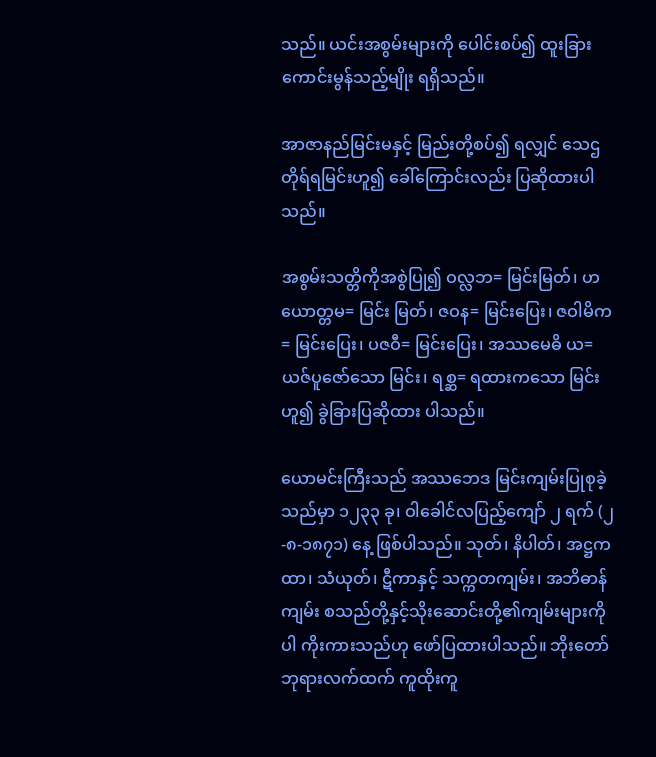သည်။ ယင်းအစွမ်းများကို ပေါင်းစပ်၍ ထူးခြားကောင်းမွန်သည့်မျိုး ရရှိသည်။

အာဇာနည်မြင်းမနှင့် မြည်းတို့စပ်၍ ရလျှင် သေဌတိုရ်ရမြင်းဟူ၍ ခေါ်ကြောင်းလည်း ပြဆိုထားပါသည်။

အစွမ်းသတ္တိကိုအစွဲပြု၍ ဝလ္လဘ= မြင်းမြတ်၊ ဟယောတ္တမ= မြင်း မြတ်၊ ဇဝန= မြင်းပြေး၊ ဇဝါမိက= မြင်းပြေး၊ ပဇဝီ= မြင်းပြေး၊ အဿမေဓိ ယ= ယဇ်ပူဇော်သော မြင်း၊ ရစ္ဆ= ရထားကသော မြင်းဟူ၍ ခွဲခြားပြဆိုထား ပါသည်။

ယောမင်းကြီးသည် အဿဘေဒ မြင်းကျမ်းပြုစုခဲ့သည်မှာ ၁၂၃၃ ခု၊ ဝါခေါင်လပြည့်ကျော် ၂ ရက် (၂-၈-၁၈၇၁) နေ့ ဖြစ်ပါသည်။ သုတ်၊ နိပါတ်၊ အဋ္ဌကထာ၊ သံယုတ်၊ ဋီကာနှင့် သက္ကတကျမ်း၊ အဘိဓာန်ကျမ်း စသည်တို့နှင့်သိုးဆောင်းတို့၏ကျမ်းများကိုပါ ကိုးကားသည်ဟု ဖော်ပြထားပါသည်။ ဘိုးတော်ဘုရားလက်ထက် ကူထိုးကူ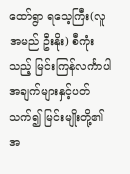ထော်ရွာ ရသေ့ကြီး(လူအမည် ဦးနိုး) စီကုံးသည့် မြင်းကြန်လင်္ကာပါ အချက်များနှင့်ပတ်သက်၍ မြင်းမျိုးတို့၏ အ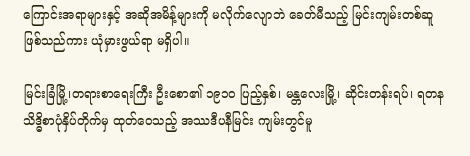ကြောင်းအရာများနှင့် အဆိုအမိန့်များကို မလိုက်လျောဘဲ ခေတ်မီသည့် မြင်းကျမ်းတစ်ဆူဖြစ်သည်ကား ယုံမှားဖွယ်ရာ မရှိပါ။

မြင်းခြံမြို့၊တရားစာရေးကြီး ဦးစော၏ ၁၉၁ဝ ပြည့်နှစ်၊ မန္တလေးမြို့၊ ဆိုင်းတန်းရပ်၊ ရတနသိဒ္ဓိစာပုံနှိပ်တိုက်မှ ထုတ်ဝေသည့် အဿဒီပနီမြင်း ကျမ်းတွင်မူ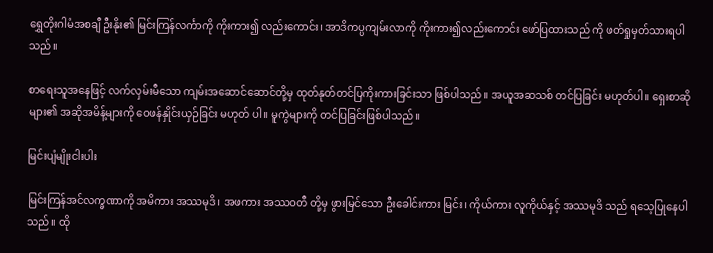ရွှေတိုးဂါမံအစချီ ဦးနိုး၏ မြင်းကြန်လင်္ကာကို ကိုးကား၍ လည်းကောင်း၊ အာဒိကပ္ပကျမ်းလာကို ကိုးကား၍လည်းကောင်း ဖော်ပြထားသည် ကို ဖတ်ရှုမှတ်သားရပါသည်။

စာရေးသူအနေဖြင့် လက်လှမ်းမီသော ကျမ်းအဆောင်ဆောင်တို့မှ ထုတ်နုတ်တင်ပြကိုးကားခြင်းသာ ဖြစ်ပါသည်။ အယူအဆသစ် တင်ပြခြင်း မဟုတ်ပါ။ ရှေးစာဆိုများ၏ အဆိုအမိန့်များကို ဝေဖန်နှိုင်းယှဉ်ခြင်း မဟုတ် ပါ။ မူကွဲများကို တင်ပြခြင်းဖြစ်ပါသည်။

မြင်းပျံမျိုးငါးပါး

မြင်းကြန်အင်လက္ခဏာကို အမိကား အဿမုဒိ၊ အဖကား အဿဝတီ တို့မှ ဖွားမြင်သော ဦးခေါင်းကား မြင်း၊ ကိုယ်ကား လူကိုယ်နှင့် အဿမုဒိ သည် ရသေ့ပြုနေပါသည်။ ထို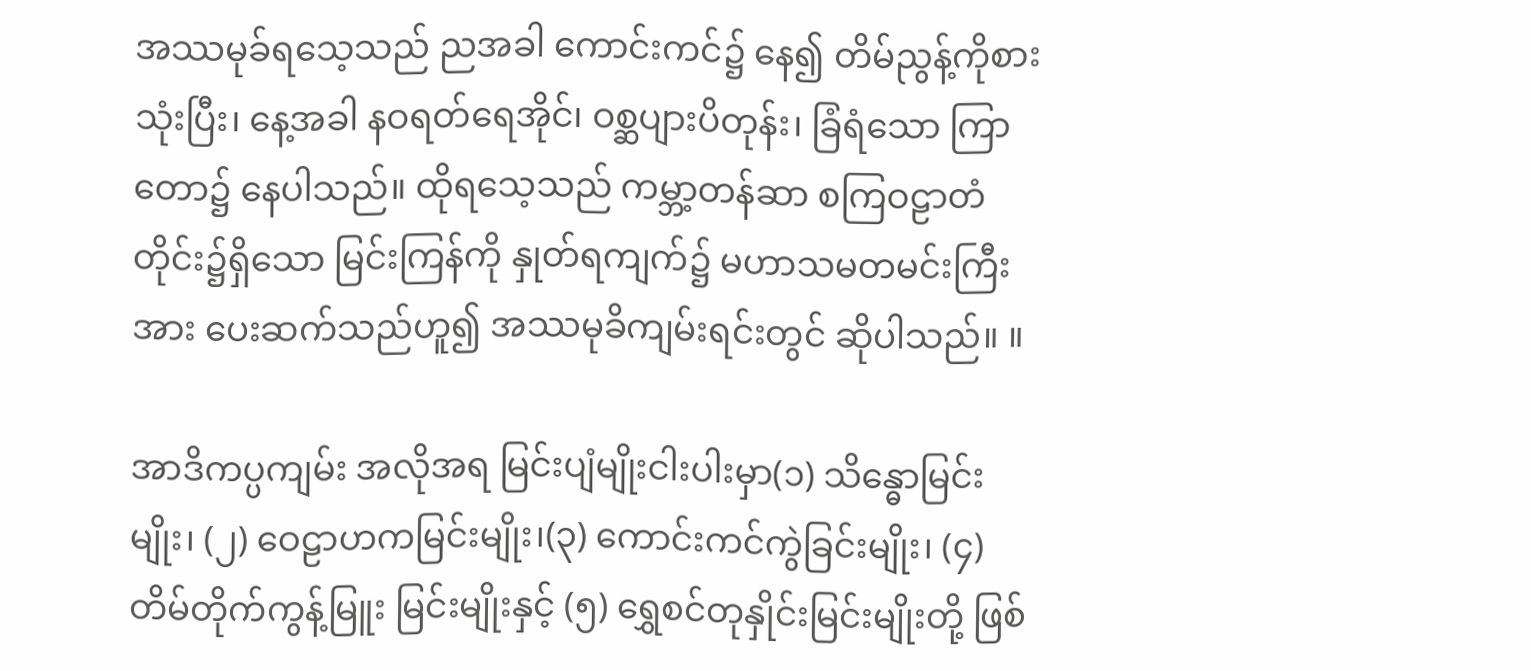အဿမုခ်ရသေ့သည် ညအခါ ကောင်းကင်၌ နေ၍ တိမ်ညွန့်ကိုစားသုံးပြီး၊ နေ့အခါ နဝရတ်ရေအိုင်၊ ဝစ္ဆပျားပိတုန်း၊ ခြံရံသော ကြာတော၌ နေပါသည်။ ထိုရသေ့သည် ကမ္ဘာ့တန်ဆာ စကြဝဠာတံ တိုင်း၌ရှိသော မြင်းကြန်ကို နှုတ်ရကျက်၌ မဟာသမတမင်းကြီးအား ပေးဆက်သည်ဟူ၍ အဿမုခိကျမ်းရင်းတွင် ဆိုပါသည်။ ။

အာဒိကပ္ပကျမ်း အလိုအရ မြင်းပျံမျိုးငါးပါးမှာ(၁) သိန္ဓောမြင်းမျိုး၊ (၂) ဝေဠာဟကမြင်းမျိုး၊(၃) ကောင်းကင်ကွဲခြင်းမျိုး၊ (၄) တိမ်တိုက်ကွန့်မြူး မြင်းမျိုးနှင့် (၅) ရွှေစင်တုနှိုင်းမြင်းမျိုးတို့ ဖြစ်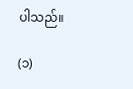ပါသည်။

(၁)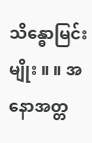သိန္ဓောမြင်းမျိုး ။ ။ အနောအတ္တ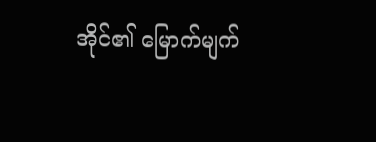အိုင်၏ မြောက်မျက်